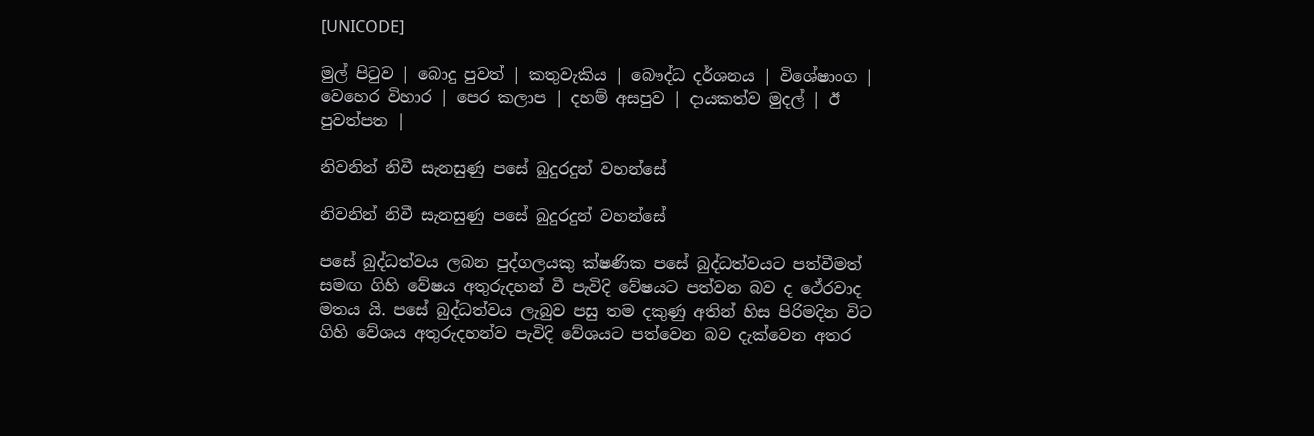[UNICODE]

මුල් පිටුව | බොදු පුවත් | කතුවැකිය | බෞද්ධ දර්ශනය | විශේෂාංග | වෙහෙර විහාර | පෙර කලාප | දහම් අසපුව | දායකත්ව මුදල් | ඊ පුවත්පත |

නිවනින් නිවී සැනසුණු පසේ බුදුරදුන් වහන්සේ

නිවනින් නිවී සැනසුණු පසේ බුදුරදුන් වහන්සේ

පසේ බුද්ධත්වය ලබන පුද්ගලයකු ක්ෂණික පසේ බුද්ධත්වයට පත්වීමත් සමඟ ගිහි වේෂය අතුරුදහන් වී පැවිදි වේෂයට පත්වන බව ද ථේරවාද මතය යි. පසේ බුද්ධත්වය ලැබුව පසු තම දකුණු අතින් හිස පිරිමදින විට ගිහි වේශය අතුරුදහන්ව පැවිදි වේශයට පත්වෙන බව දැක්වෙන අතර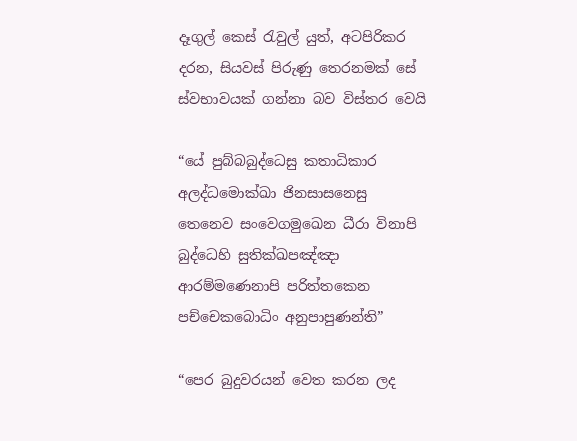දෑගුල් කෙස් රැවුල් යුත්, අටපිරිකර දරන, සියවස් පිරුණු තෙරනමක් සේ ස්වභාවයක් ගන්නා බව විස්තර වෙයි

“යේ පුබ්බබුද්ධෙසු කතාධිකාර
අලද්ධමොක්ඛා ජිනසාසනෙසු
තෙනෙව සංවෙගමුඛෙන ධීරා විනාපි
බුද්ධෙහි සුතික්ඛපඤ්ඤා
ආරම්මණෙනාපි පරිත්තකෙන
පච්චෙකබොධිං අනුපාපුණන්ති”

“පෙර බුදුවරයන් වෙත කරන ලද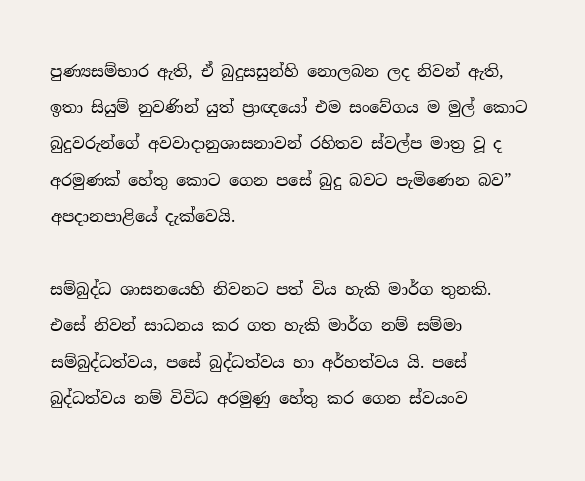පුණ්‍යසම්භාර ඇති, ඒ බුදුසසුන්හි නොලබන ලද නිවන් ඇති, ඉතා සියුම් නුවණින් යුත් ප්‍රාඥයෝ එම සංවේගය ම මුල් කොට බුදුවරුන්ගේ අවවාදානුශාසනාවන් රහිතව ස්වල්ප මාත්‍ර වූ ද අරමුණක් හේතු කොට ගෙන පසේ බුදු බවට පැමිණෙන බව” අපදානපාළියේ දැක්වෙයි.

සම්බුද්ධ ශාසනයෙහි නිවනට පත් විය හැකි මාර්ග තුනකි. එසේ නිවන් සාධනය කර ගත හැකි මාර්ග නම් සම්මා සම්බුද්ධත්වය, පසේ බුද්ධත්වය හා අර්හත්වය යි. පසේ බුද්ධත්වය නම් විවිධ අරමුණු හේතු කර ගෙන ස්වයංව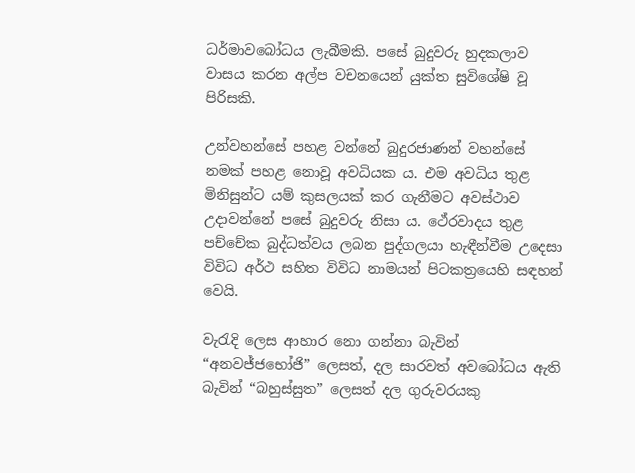ධර්මාවබෝධය ලැබීමකි. පසේ බුදුවරු හුදකලාව වාසය කරන අල්ප වචනයෙන් යුක්ත සුවිශේෂි වූ පිරිසකි.

උන්වහන්සේ පහළ වන්නේ බුදුරජාණන් වහන්සේ නමක් පහළ නොවූ අවධියක ය. එම අවධිය තුළ මිනිසුන්ට යම් කුසලයක් කර ගැනීමට අවස්ථාව උදාවන්නේ පසේ බුදුවරු නිසා ය. ථේරවාදය තුළ පච්චේක බුද්ධත්වය ලබන පුද්ගලයා හැඳීන්වීම උදෙසා විවිධ අර්ථ සහිත විවිධ නාමයන් පිටකත්‍රයෙහි සඳහන් වෙයි.

වැරැදි ලෙස ආහාර නො ගන්නා බැවින් “අනවජ්ජභෝජි” ලෙසත්, දල සාරවත් අවබෝධය ඇති බැවින් “බහුස්සුත” ලෙසත් දල ගුරුවරයකු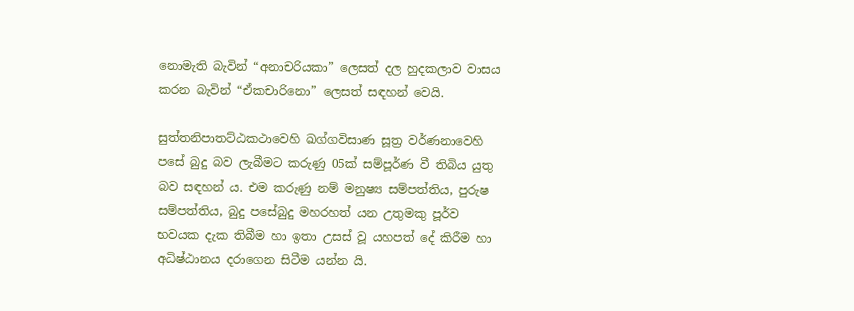නොමැති බැවින් “අනාචරියකා” ලෙසත් දල හුදකලාව වාසය කරන බැවින් “ඒකචාරිනො” ලෙසත් සඳහන් වෙයි.

සුත්තනිපාතට්ඨකථාවෙහි ඛග්ගවිසාණ සූත්‍ර වර්ණනාවෙහි පසේ බුදු බව ලැබීමට කරුණු 05ක් සම්පූර්ණ වී තිබිය යුතු බව සඳහන් ය. එම කරුණු නම් මනුෂ්‍ය සම්පත්තිය, පුරුෂ සම්පත්තිය, බුදු පසේබුදු මහරහත් යන උතුමකු පූර්ව භවයක දැක තිබීම හා ඉතා උසස් වූ යහපත් දේ කිරීම හා අධිෂ්ඨානය දරාගෙන සිටීම යන්න යි.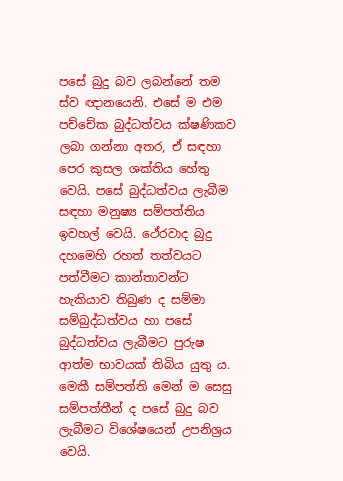පසේ බුදු බව ලබන්නේ තම ස්ව ඥානයෙනි. එසේ ම එම පච්චේක බුද්ධත්වය ක්ෂණිකව ලබා ගන්නා අතර, ඒ සඳහා පෙර කුසල ශක්තිය හේතු වෙයි. පසේ බුද්ධත්වය ලැබීම සඳහා මනුෂ්‍ය සම්පත්තිය ඉවහල් වෙයි. ථේරවාද බුදු දහමෙහි රහත් තත්වයට පත්වීමට කාන්තාවන්ට හැකියාව තිබුණ ද සම්මා සම්බුද්ධත්වය හා පසේ බුද්ධත්වය ලැබීමට පුරුෂ ආත්ම භාවයක් තිබිය යුතු ය. මෙකී සම්පත්ති මෙන් ම සෙසු සම්පත්තීන් ද පසේ බුදු බව ලැබීමට විශේෂයෙන් උපනිශ්‍රය වෙයි.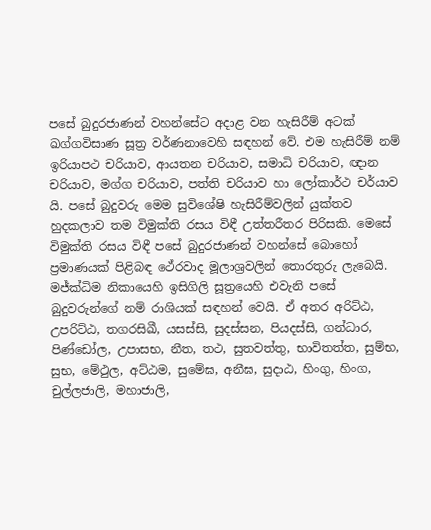පසේ බුදුරජාණන් වහන්සේට අදාළ වන හැසිරීම් අටක් ඛග්ගවිසාණ සූත්‍ර වර්ණනාවෙහි සඳහන් වේ. එම හැසිරීම් නම් ඉරියාපථ චරියාව, ආයතන චරියාව, සමාධි චරියාව, ඥාන චරියාව, මග්ග චරියාව, පත්ති චරියාව හා ලෝකාර්ථ චර්යාව යි. පසේ බුදුවරු මෙම සුවිශේෂි හැසිරීම්වලින් යුක්තව හුදකලාව තම විමුක්ති රසය විඳී උත්තරීතර පිරිසකි. මෙසේ විමුක්ති රසය විඳී පසේ බුදුරජාණන් වහන්සේ බොහෝ ප්‍රමාණයක් පිළිබඳ ථේරවාද මූලාශ්‍රවලින් තොරතුරු ලැබෙයි. මජ්ක්‍ධිම නිකායෙහි ඉසිගිලි සූත්‍රයෙහි එවැනි පසේ බුදුවරුන්ගේ නම් රාශියක් සඳහන් වෙයි. ඒ අතර අරිට්ඨ, උපරිට්ඨ, තගරසිඛී, යසස්සි, සුදස්සන, පියදස්සි, ගන්ධාර, පිණ්ඩෝල, උපාසභ, නීත, තථ, සුතවත්තු, භාවිතත්ත, සුම්භ, සුභ, මේථුල, අට්ඨම, සුමේඝ, අනීඝ, සුදාඨ, හිංගු, හිංග, චුල්ලජාලි, මහාජාලි,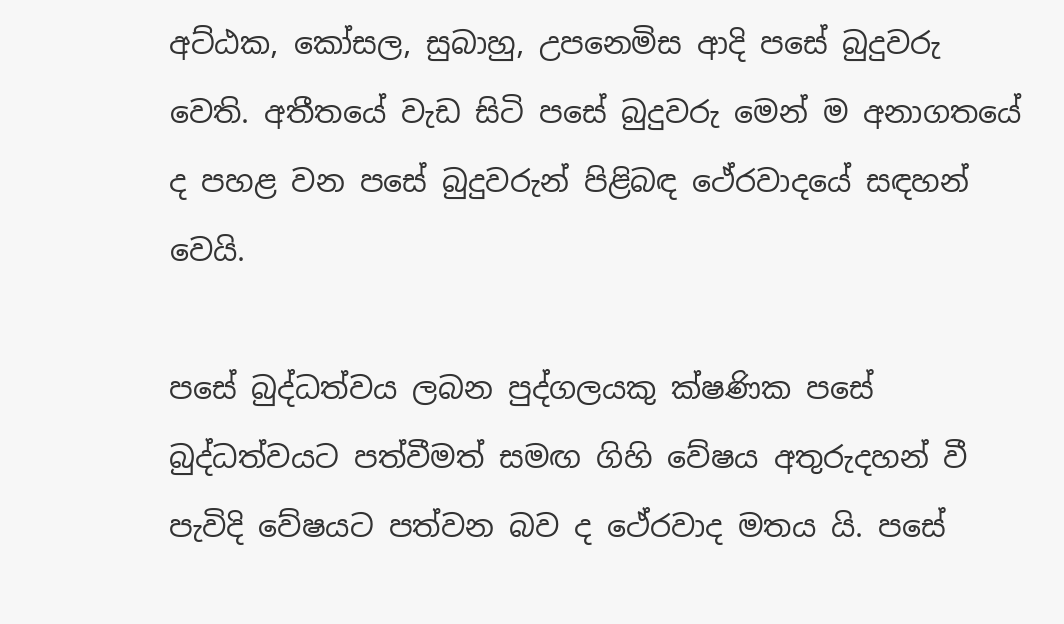අට්ඨක, කෝසල, සුබාහු, උපනෙමිස ආදි පසේ බුදුවරු වෙති. අතීතයේ වැඩ සිටි පසේ බුදුවරු මෙන් ම අනාගතයේ ද පහළ වන පසේ බුදුවරුන් පිළිබඳ ථේරවාදයේ සඳහන් වෙයි.

පසේ බුද්ධත්වය ලබන පුද්ගලයකු ක්ෂණික පසේ බුද්ධත්වයට පත්වීමත් සමඟ ගිහි වේෂය අතුරුදහන් වී පැවිදි වේෂයට පත්වන බව ද ථේරවාද මතය යි. පසේ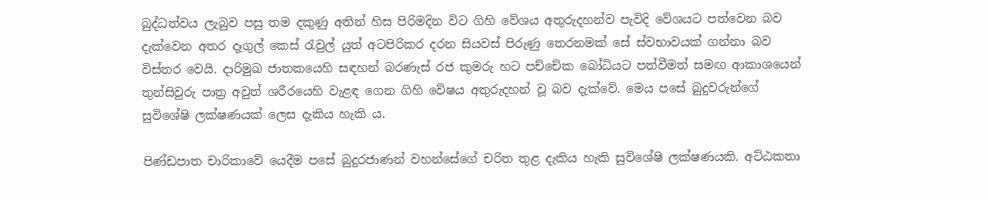බුද්ධත්වය ලැබුව පසු තම දකුණු අතින් හිස පිරිමදින විට ගිහි වේශය අතුරුදහන්ව පැවිදි වේශයට පත්වෙන බව දැක්වෙන අතර දෑගුල් කෙස් රැවුල් යුත් අටපිරිකර දරන සියවස් පිරුණු තෙරනමක් සේ ස්වභාවයක් ගන්නා බව විස්තර වෙයි. දාරිමුඛ ජාතකයෙහි සඳහන් බරණැස් රජ කුමරු හට පච්චේක බෝධියට පත්වීමත් සමඟ ආකාශයෙන් තුන්සිවුරු පාත්‍ර අවුත් ශරීරයෙහි වැළඳ ගෙන ගිහි වේෂය අතුරුදහන් වූ බව දැක්වේ. මෙය පසේ බුදුවරුන්ගේ සුවිශේෂි ලක්ෂණයක් ලෙස දැකිය හැකි ය.

පිණ්ඩපාත චාරිකාවේ යෙදීම පසේ බුදුරජාණන් වහන්සේගේ චරිත තුළ දැකිය හැකි සුවිශේෂි ලක්ෂණයකි. අට්ඨකතා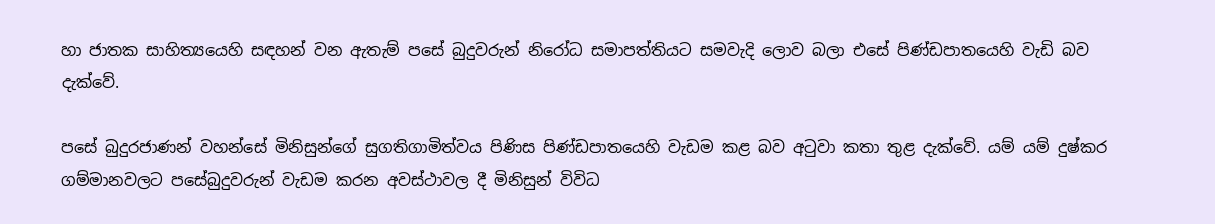හා ජාතක සාහිත්‍යයෙහි සඳහන් වන ඇතැම් පසේ බුදුවරුන් නිරෝධ සමාපත්තියට සමවැදි ලොව බලා එසේ පිණ්ඩපාතයෙහි වැඩි බව දැක්වේ.

පසේ බුදුරජාණන් වහන්සේ මිනිසුන්ගේ සුගතිගාමිත්වය පිණිස පිණ්ඩපාතයෙහි වැඩම කළ බව අටුවා කතා තුළ දැක්වේ. යම් යම් දුෂ්කර ගම්මානවලට පසේබුදුවරුන් වැඩම කරන අවස්ථාවල දී මිනිසුන් විවිධ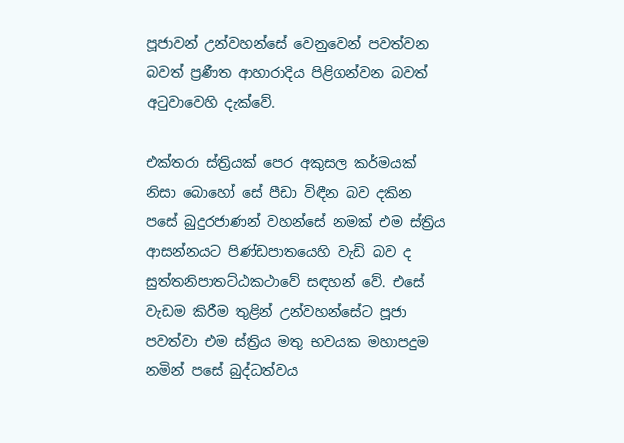පූජාවන් උන්වහන්සේ වෙනුවෙන් පවත්වන බවත් ප්‍රණීත ආහාරාදිය පිළිගන්වන බවත් අටුවාවෙහි දැක්වේ.

එක්තරා ස්ත්‍රියක් පෙර අකුසල කර්මයක් නිසා බොහෝ සේ පීඩා විඳීන බව දකින පසේ බුදුරජාණන් වහන්සේ නමක් එම ස්ත්‍රිය ආසන්නයට පිණ්ඩපාතයෙහි වැඩි බව ද සුත්තනිපාතට්ඨකථාවේ සඳහන් වේ. එසේ වැඩම කිරීම තුළින් උන්වහන්සේට පූජා පවත්වා එම ස්ත්‍රිය මතු භවයක මහාපදුම නමින් පසේ බුද්ධත්වය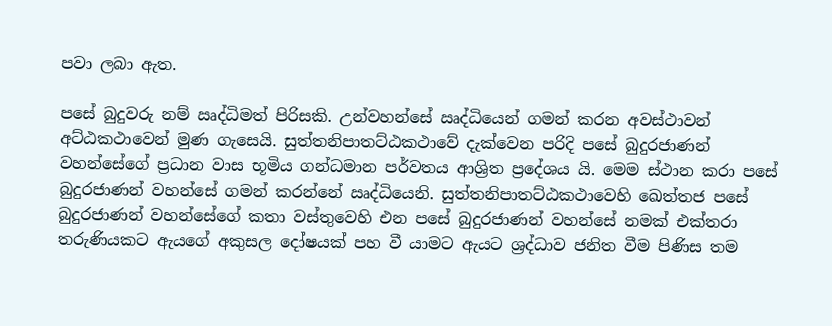පවා ලබා ඇත.

පසේ බුදුවරු නම් ඍද්ධිමත් පිරිසකි. උන්වහන්සේ ඍද්ධියෙන් ගමන් කරන අවස්ථාවන් අට්ඨකථාවෙන් මුණ ගැසෙයි. සුත්තනිපාතට්ඨකථාවේ දැක්වෙන පරිදි පසේ බුදුරජාණන් වහන්සේගේ ප්‍රධාන වාස භූමිය ගන්ධමාන පර්වතය ආශ්‍රිත ප්‍රදේශය යි. මෙම ස්ථාන කරා පසේ බුදුරජාණන් වහන්සේ ගමන් කරන්නේ ඍද්ධියෙනි. සුත්තනිපාතට්ඨකථාවෙහි ඛෙත්තජ පසේ බුදුරජාණන් වහන්සේගේ කතා වස්තුවෙහි එන පසේ බුදුරජාණන් වහන්සේ නමක් එක්තරා තරුණියකට ඇයගේ අකුසල දෝෂයක් පහ වී යාමට ඇයට ශ්‍රද්ධාව ජනිත වීම පිණිස තම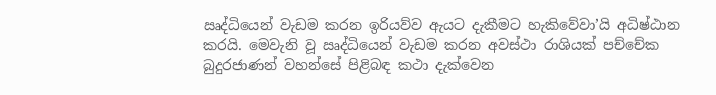ඍද්ධියෙන් වැඩම කරන ඉරියව්ව ඇයට දැකීමට හැකිවේවා’යි අධිෂ්ඨාන කරයි. මෙවැනි වූ ඍද්ධියෙන් වැඩම කරන අවස්ථා රාශියක් පච්චේක බුදුරජාණන් වහන්සේ පිළිබඳ කථා දැක්වෙන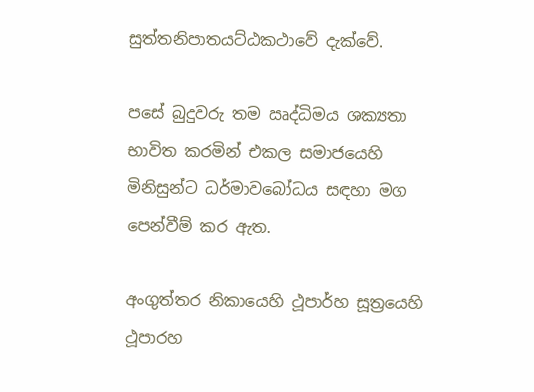සුත්තනිපාතයට්ඨකථාවේ දැක්වේ.

පසේ බුදුවරු තම ඍද්ධිමය ශක්‍යතා භාවිත කරමින් එකල සමාජයෙහි මිනිසුන්ට ධර්මාවබෝධය සඳහා මග පෙන්වීම් කර ඇත.

අංගුත්තර නිකායෙහි ථූපාර්හ සූත්‍රයෙහි ථූපාරහ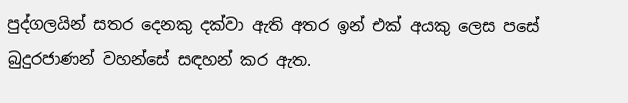පුද්ගලයින් සතර දෙනකු දක්වා ඇති අතර ඉන් එක් අයකු ලෙස පසේ බුදුරජාණන් වහන්සේ සඳහන් කර ඇත.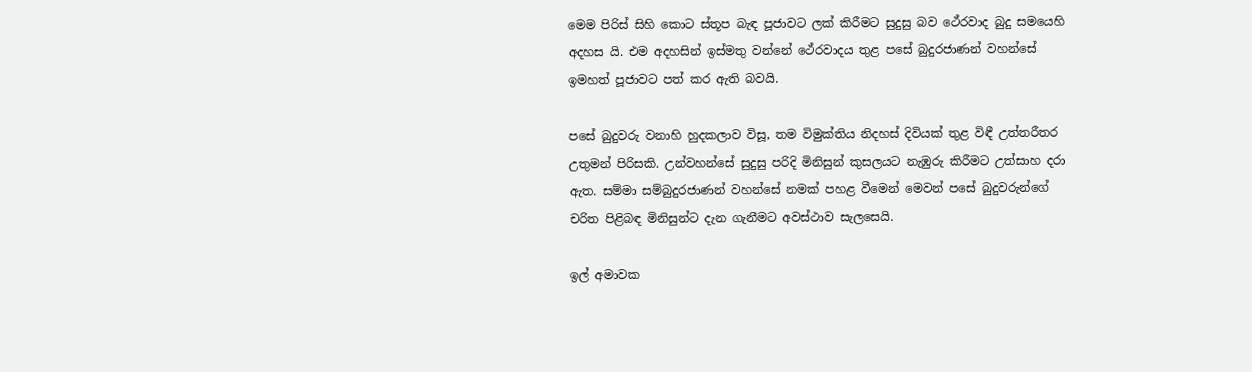මෙම පිරිස් සිහි කොට ස්තූප බැඳ පූජාවට ලක් කිරීමට සුදුසු බව ථේරවාද බුදු සමයෙහි අදහස යි. එම අදහසින් ඉස්මතු වන්නේ ථේරවාදය තුළ පසේ බුදුරජාණන් වහන්සේ ඉමහත් පූජාවට පත් කර ඇති බවයි.

පසේ බුදුවරු වනාහි හුදකලාව විසූ, තම විමුක්තිය නිදහස් දිවියක් තුළ විඳී උත්තරීතර උතුමන් පිරිසකි. උන්වහන්සේ සුදුසු පරිදි මිනිසුන් කුසලයට නැඹුරු කිරීමට උත්සාහ දරා ඇත. සම්මා සම්බුදුරජාණන් වහන්සේ නමක් පහළ වීමෙන් මෙවන් පසේ බුදුවරුන්ගේ චරිත පිළිබඳ මිනිසුන්ට දැන ගැනීමට අවස්ථාව සැලසෙයි.

ඉල් අමාවක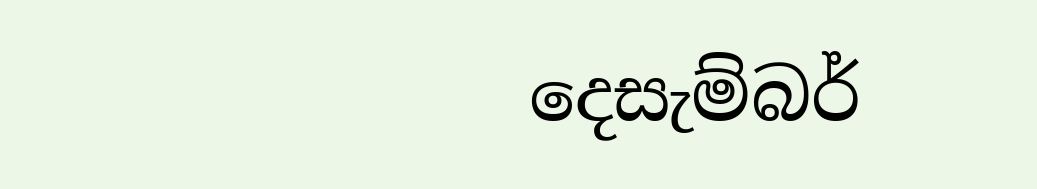දෙසැම්බර්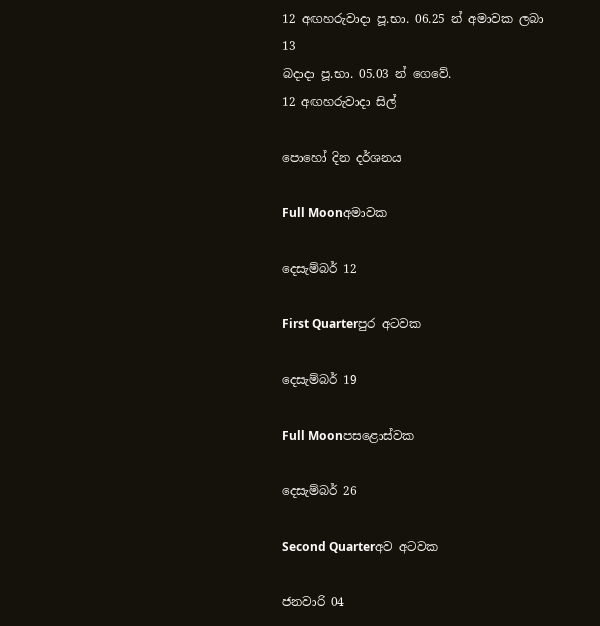12 අඟහරුවාදා පූ.භා. 06.25 න් අමාවක ලබා 13
බදාදා පූ.භා. 05.03 න් ගෙවේ.
12 අඟහරුවාදා සිල්

පොහෝ දින දර්ශනය

Full Moonඅමාවක

දෙසැම්බර් 12

First Quarterපුර අටවක

දෙසැම්බර් 19

Full Moonපසළොස්වක

දෙසැම්බර් 26

Second Quarterඅව අටවක

ජනවාරි 04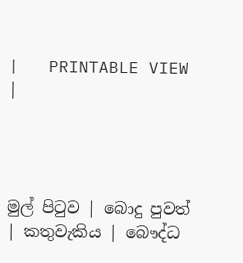|   PRINTABLE VIEW |




මුල් පිටුව | බොදු පුවත් | කතුවැකිය | බෞද්ධ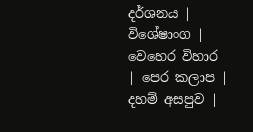දර්ශනය | විශේෂාංග | වෙහෙර විහාර | පෙර කලාප | දහම් අසපුව |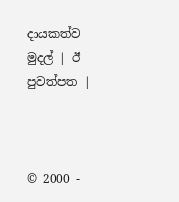දායකත්ව මුදල් | ඊ පුවත්පත |



© 2000 -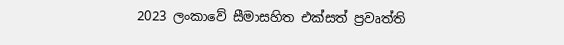2023 ලංකාවේ සීමාසහිත එක්සත් ප්‍රවෘත්ති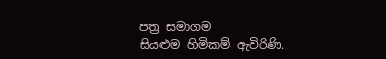පත්‍ර සමාගම
සියළුම හිමිකම් ඇවිරිණි.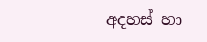අදහස් හා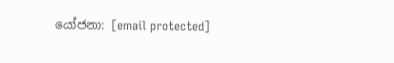යෝජනා: [email protected]